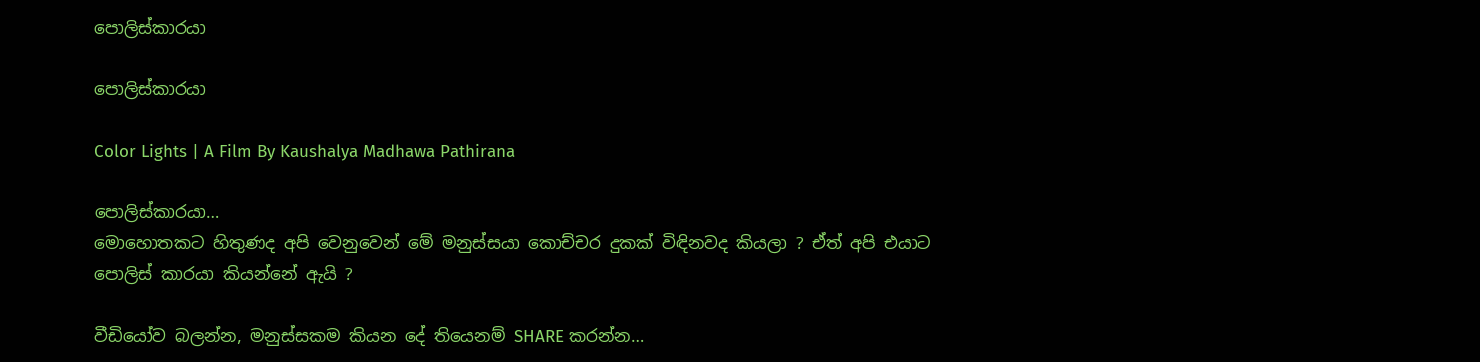පොලිස්කාරයා

පොලිස්කාරයා

Color Lights | A Film By Kaushalya Madhawa Pathirana

පොලිස්කාරයා…
මොහොතකට හිතුණද අපි වෙනුවෙන් මේ මනුස්සයා කොච්චර දුකක් විඳිනවද කියලා ? ඒත් අපි එයාට පොලිස් කාරයා කියන්නේ ඇයි ?

වීඩියෝව බලන්න, මනුස්සකම කියන දේ තියෙනම් SHARE කරන්න…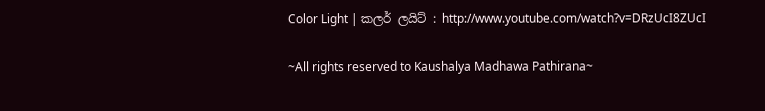Color Light | කලර් ලයිට් : http://www.youtube.com/watch?v=DRzUcI8ZUcI

~All rights reserved to Kaushalya Madhawa Pathirana~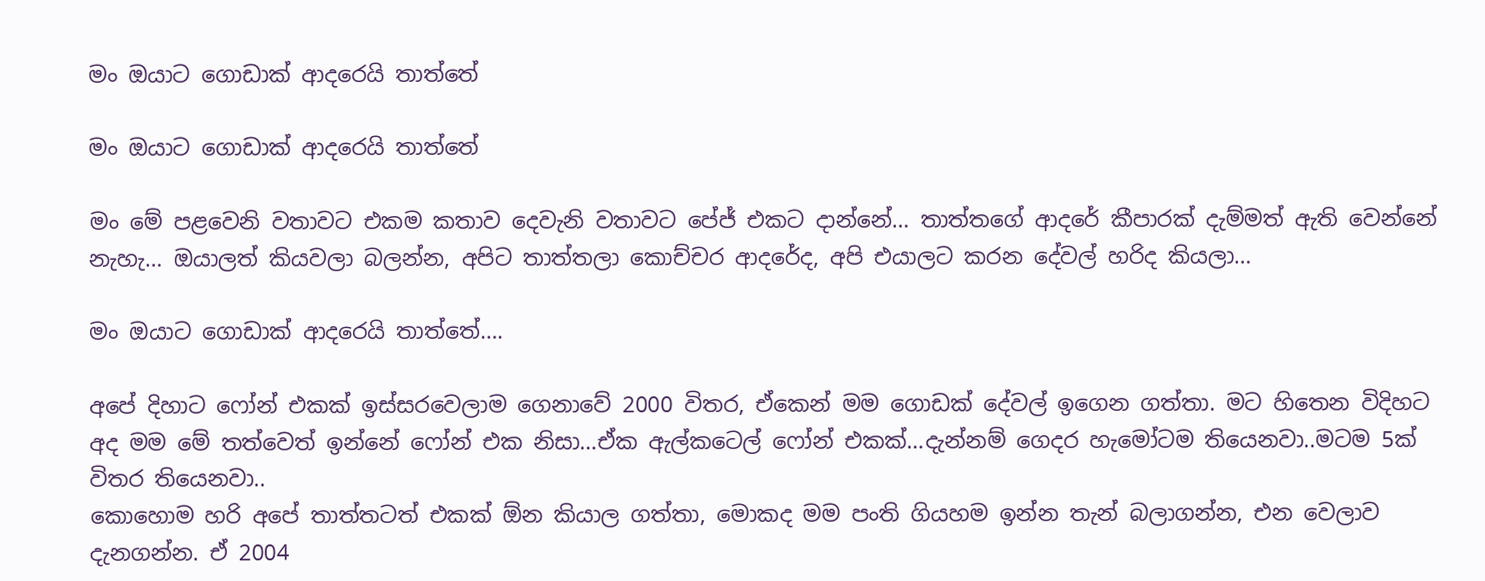මං ඔයාට ගොඩාක් ආදරෙයි තාත්තේ

මං ඔයාට ගොඩාක් ආදරෙයි තාත්තේ

මං මේ පළවෙනි වතාවට එකම කතාව දෙවැනි වතාවට පේජ් එකට දාන්නේ… තාත්තගේ ආදරේ කීපාරක් දැම්මත් ඇති වෙන්නේ නැහැ… ඔයාලත් කියවලා බලන්න, අපිට තාත්තලා කොච්චර ආදරේද, අපි එයාලට කරන දේවල් හරිද කියලා…

මං ඔයාට ගොඩාක් ආදරෙයි තාත්තේ….

අපේ දිහාට ෆෝන් එකක් ඉස්සරවෙලාම ගෙනාවේ 2000 විතර, ඒකෙන් මම ගොඩක් දේවල් ඉගෙන ගත්තා. මට හිතෙන විදිහට අද මම මේ තත්වෙත් ඉන්නේ ෆෝන් එක නිසා…ඒක ඇල්කටෙල් ෆෝන් එකක්…දැන්නම් ගෙදර හැමෝටම තියෙනවා..මටම 5ක් විතර තියෙනවා..
කොහොම හරි අපේ තාත්තටත් එකක් ඕන කියාල ගත්තා, මොකද මම පංති ගියහම ඉන්න තැන් බලාගන්න, එන වෙලාව දැනගන්න. ඒ 2004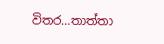විතර…තාත්තා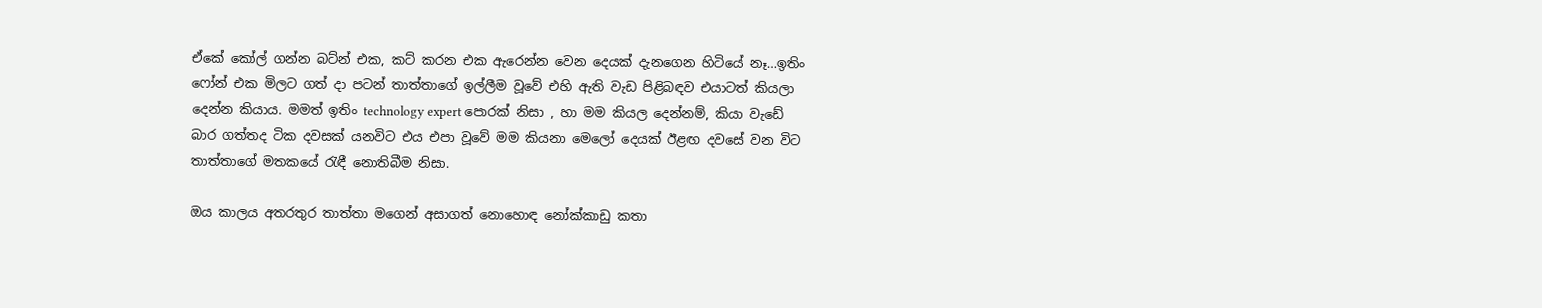ඒකේ කෝල් ගන්න බට්න් එක, කට් කරන එක ඇරෙන්න වෙන දෙයක් දැනගෙන හිටියේ නෑ…ඉතිං ෆෝන් එක මිලට ගත් දා පටන් තාත්තාගේ ඉල්ලීම වූවේ එහි ඇති වැඩ පිළිබඳව එයාටත් කියලා දෙන්න කියාය. මමත් ඉතිං technology expert පොරක් නිසා , හා මම කියල දෙන්නම්, කියා වැඩේ බාර ගත්තද ටික දවසක් යනවිට එය එපා වූවේ මම කියනා මෙලෝ දෙයක් ඊළඟ දවසේ වන විට තාත්තාගේ මතකයේ රැඳී නොතිබීම නිසා.

ඔය කාලය අතරතුර තාත්තා මගෙන් අසාගත් නොහොඳ නෝක්කාඩු කතා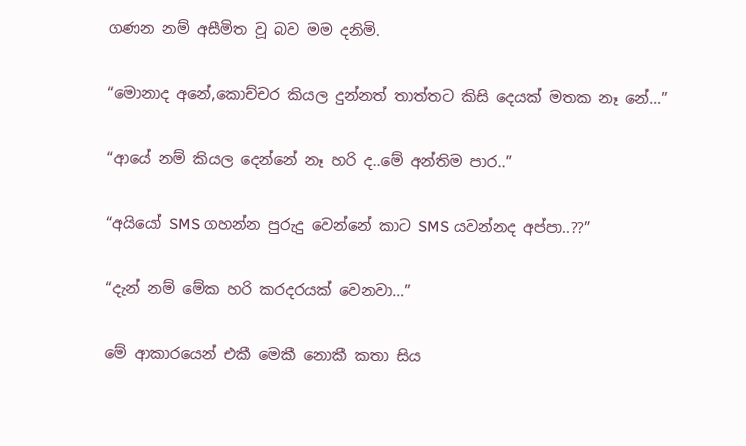ගණන නම් අසීමිත වූ බව මම දනිමි.

“මොනාද අනේ,කොච්චර කියල දුන්නත් තාත්තට කිසි දෙයක් මතක නෑ නේ…”

“ආයේ නම් කියල දෙන්නේ නෑ හරි ද..මේ අන්තිම පාර..”

“අයියෝ SMS ගහන්න පුරුදු වෙන්නේ කාට SMS යවන්නද අප්පා..??”

“දැන් නම් මේක හරි කරදරයක් වෙනවා…”

මේ ආකාරයෙන් එකී මෙකී නොකී කතා සිය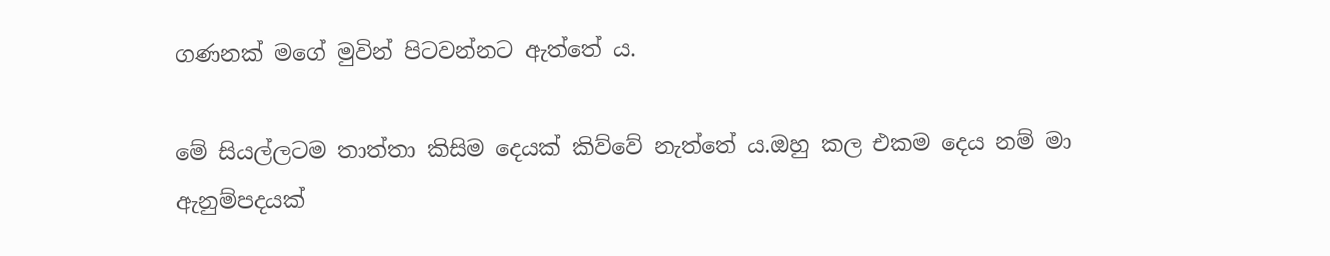ගණනක් මගේ මුවින් පිටවන්නට ඇත්තේ ය.

මේ සියල්ලටම තාත්තා කිසිම දෙයක් කිව්වේ නැත්තේ ය.ඔහු කල එකම දෙය නම් මා ඇනුම්පදයක්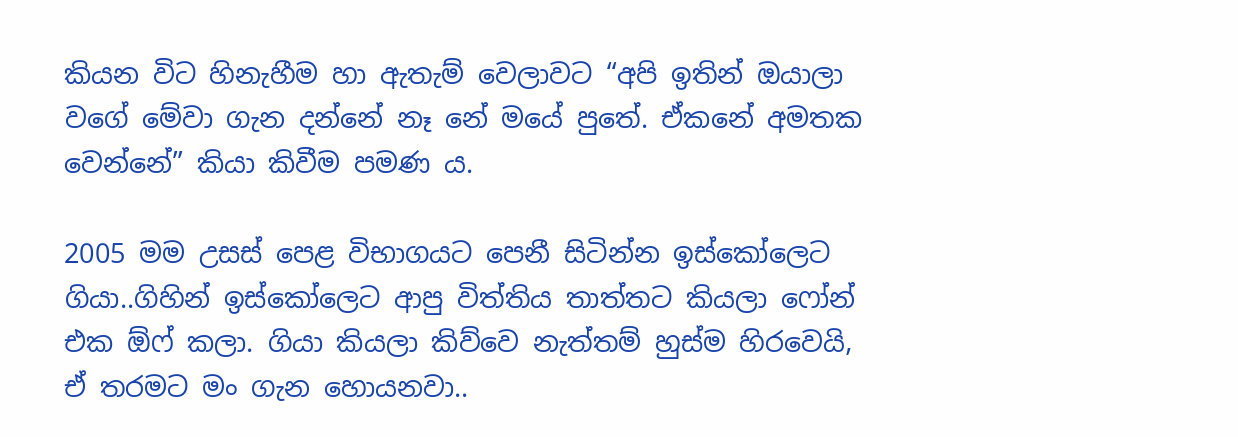කියන විට හිනැහීම හා ඇතැම් වෙලාවට “අපි ඉතින් ඔයාලා වගේ මේවා ගැන දන්නේ නෑ නේ මයේ පුතේ. ඒකනේ අමතක වෙන්නේ” කියා කිවීම පමණ ය.

2005 මම උසස් පෙළ විභාගයට පෙනී සිටින්න ඉස්කෝලෙට ගියා..ගිහින් ඉස්කෝලෙට ආපු විත්තිය තාත්තට කියලා ෆෝන් එක ඕෆ් කලා. ගියා කියලා කිව්වෙ නැත්තම් හුස්ම හිරවෙයි, ඒ තරමට මං ගැන හොයනවා..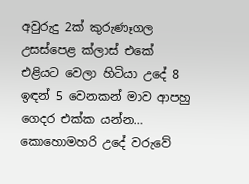අවුරුදු 2ක් කුරුණෑගල උසස්පෙළ ක්ලාස් එකේ එළියට වෙලා හිටියා උදේ 8 ඉඳන් 5 වෙනකන් මාව ආපහු ගෙදර එක්ක යන්න…
කොහොමහරි උදේ වරුවේ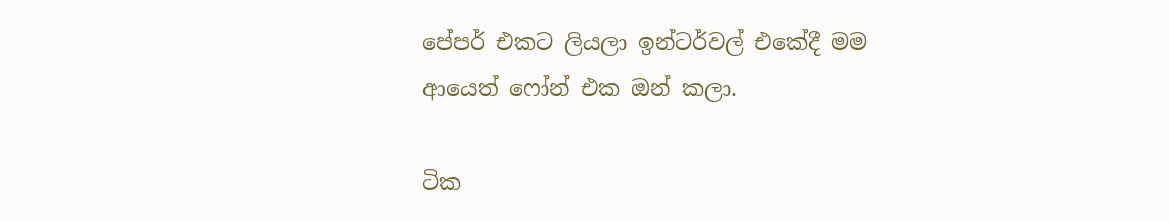පේපර් එකට ලියලා ඉන්ටර්වල් එකේදී මම ආයෙත් ෆෝන් එක ඔන් කලා.

ටික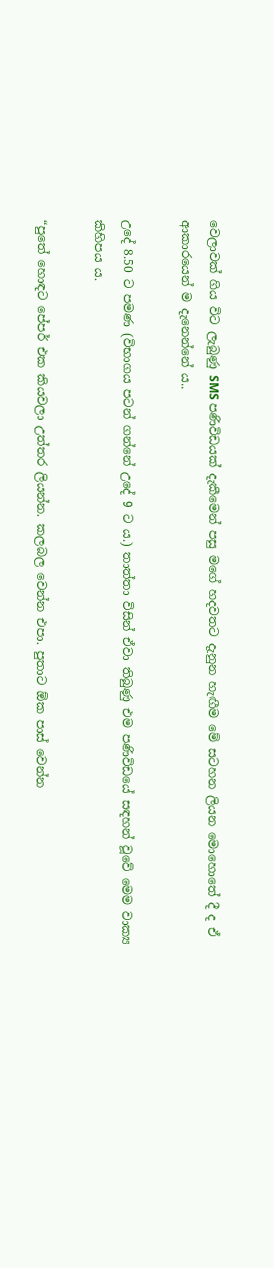වෙලාවක් ගිය විට ලැබුණු SMS පණිවිඩයක් දැකීමෙන් පසු මගේ හදවතට දැනුන හැඟීම මේ සටහන ලියන මොහොතේ දී ද ඒ ආකාරයෙන් ම දැනෙන්නේ ය..

උදේ 8.50 ට පමණ (විභාගය පටන් ගන්නේ උදේ 9 ට ය.) තාත්තා විසින් ඒවා තිබුණු එම පණිවිඩයේ සඳහන් වූවේ මෙම වාක්‍ය කිහිපය ය.

“පුතේ හොඳට පේපර් එක කියවලා උත්තර ලියන්න. කලබල වෙන්න එපා. පුතාට ඕක පාස් වෙන්න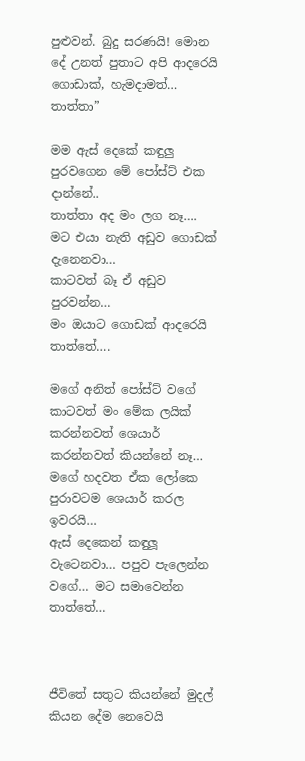පුළුවන්. බුදු සරණයි! මොන දේ උනත් පුතාට අපි ආදරෙයි ගොඩාක්, හැමදාමත්… තාත්තා”

මම ඇස් දෙකේ කඳුලු පුරවගෙන මේ පෝස්ට් එක දාන්නේ..
තාත්තා අද මං ලග නෑ….
මට එයා නැති අඩුව ගොඩක් දැනෙනවා…
කාටවත් බෑ ඒ අඩුව පුරවන්න…
මං ඔයාට ගොඩක් ආදරෙයි තාත්තේ….

මගේ අනිත් පෝස්ට් වගේ කාටවත් මං මේක ලයික් කරන්නවත් ශෙයාර් කරන්නවත් කියන්නේ නෑ… මගේ හදවත ඒක ලෝකෙ පුරාවටම ශෙයාර් කරල ඉවරයි…
ඇස් දෙකෙන් කඳුලූ වැටෙනවා… පපුව පැලෙන්න වගේ… මට සමාවෙන්න තාත්තේ…



ජීවිතේ සතුට කියන්නේ මුදල් කියන දේම නෙවෙයි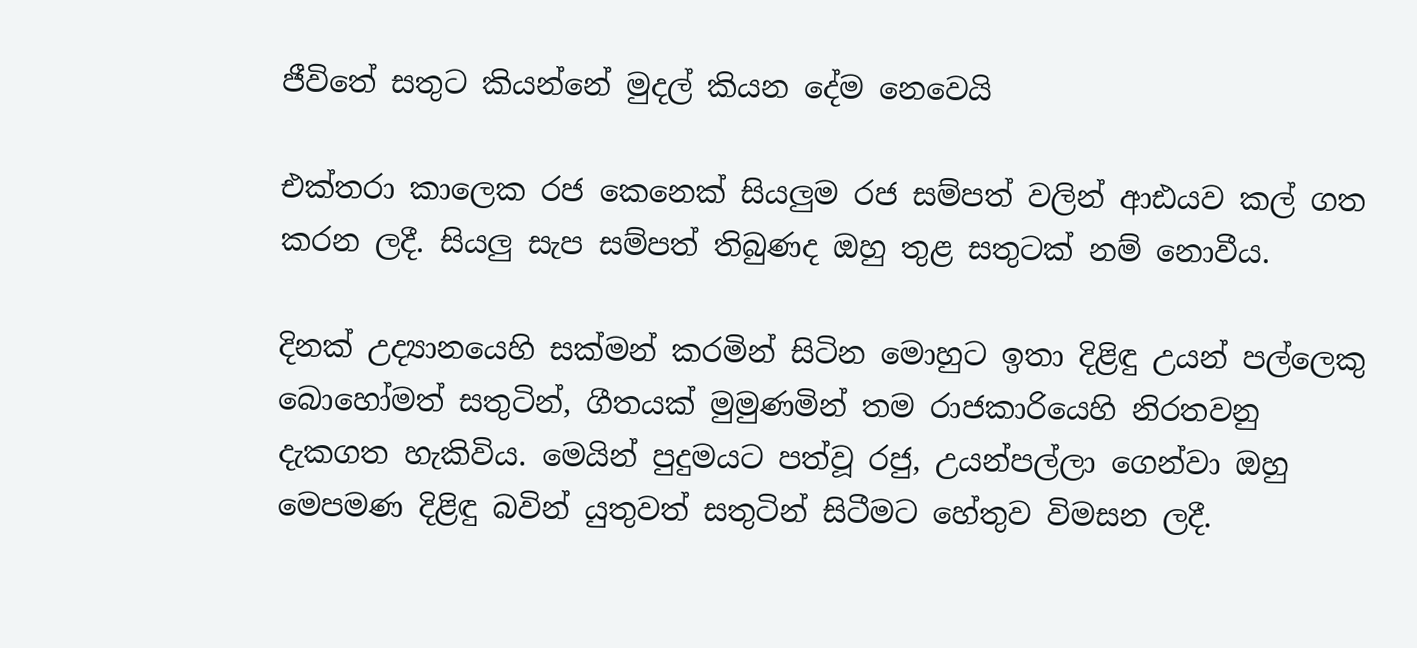ජීවිතේ සතුට කියන්නේ මුදල් කියන දේම නෙවෙයි

එක්තරා කාලෙක රජ කෙනෙක් සියලුම රජ සම්පත් වලින් ආඪයව කල් ගත කරන ලදී. සියලු සැප සම්පත් තිබුණද ඔහු තුළ සතුටක් නම් නොවීය.

දිනක් උද්‍යානයෙහි සක්මන් කරමින් සිටින මොහුට ඉතා දිළිඳු උයන් පල්ලෙකු බොහෝමත් සතුටින්, ගීතයක් මුමුණමින් තම රාජකාරියෙහි නිරතවනු දැකගත හැකිවිය. මෙයින් පුදුමයට පත්වූ රජු, උයන්පල්ලා ගෙන්වා ඔහු මෙපමණ දිළිඳු බවින් යුතුවත් සතුටින් සිටීමට හේතුව විමසන ලදී.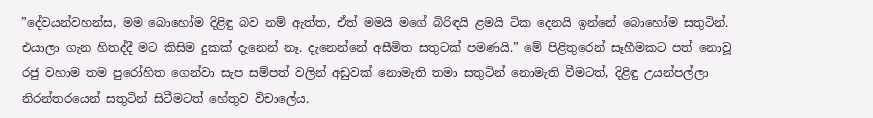”දේවයන්වහන්ස, මම බොහෝම දිළිඳු බව නම් ඇත්ත, ඒත් මමයි මගේ බිරිඳයි ළමයි ටික දෙනයි ඉන්නේ බොහෝම සතුටින්. එයාලා ගැන හිතද්දී මට කිසිම දුකක් දැනෙන් නෑ. දැනෙන්නේ අසීමිත සතුටක් පමණයි.” මේ පිළිතුරෙන් සෑහීමකට පත් නොවූ රජු වහාම තම පුරෝහිත ගෙන්වා සැප සම්පත් වලින් අඩුවක් නොමැති තමා සතුටින් නොමැති වීමටත්, දිළිඳු උයන්පල්ලා නිරන්තරයෙන් සතුටින් සිටීමටත් හේතුව විචාලේය.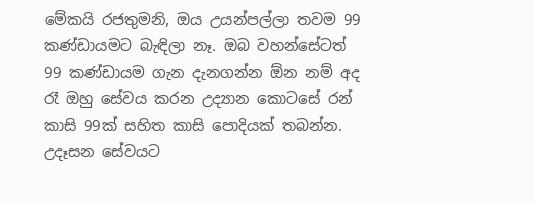මේකයි රජතුමනි, ඔය උයන්පල්ලා තවම 99 කණ්ඩායමට බැඳිලා නෑ. ඔබ වහන්සේටත් 99 කණ්ඩායම ගැන දැනගන්න ඕන නම් අද රෑ ඔහු සේවය කරන උද්‍යාන කොටසේ රන් කාසි 99ක් සහිත කාසි පොදියක් තබන්න. උදෑසන සේවයට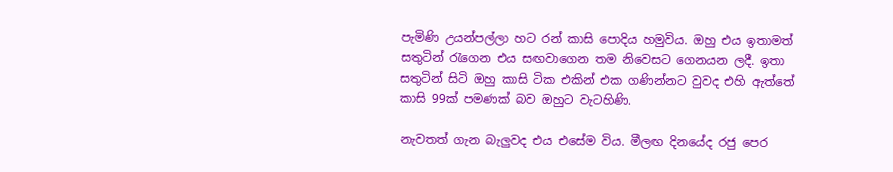පැමිණි උයන්පල්ලා හට රන් කාසි පොදිය හමුවිය. ඔහු එය ඉතාමත් සතුටින් රැගෙන එය සඟවාගෙන තම නිවෙසට ගෙනයන ලදී. ඉතා සතුටින් සිටි ඔහු කාසි ටික එකින් එක ගණින්නට වුවද එහි ඇත්තේ කාසි 99ක් පමණක් බව ඔහුට වැටහිණි.

නැවතත් ගැන බැලුවද එය එසේම විය. මීලඟ දිනයේද රජු පෙර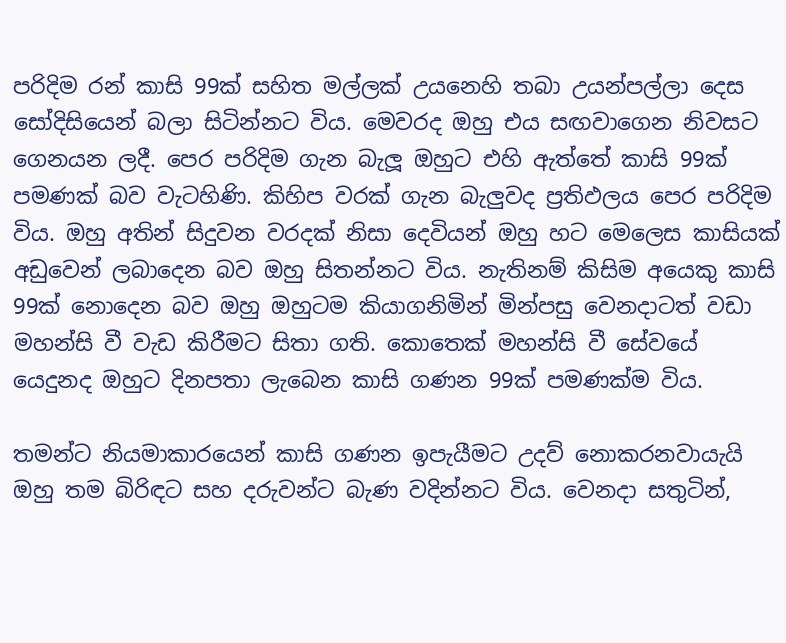පරිදිම රන් කාසි 99ක් සහිත මල්ලක් උයනෙහි තබා උයන්පල්ලා දෙස සෝදිසියෙන් බලා සිටින්නට විය. මෙවරද ඔහු එය සඟවාගෙන නිවසට ගෙනයන ලදී. පෙර පරිදිම ගැන බැලූ ඔහුට එහි ඇත්තේ කාසි 99ක් පමණක් බව වැටහිණි. කිහිප වරක් ගැන බැලුවද ප්‍රතිඵලය පෙර පරිදිම විය. ඔහු අතින් සිදුවන වරදක් නිසා දෙවියන් ඔහු හට මෙලෙස කාසියක් අඩුවෙන් ලබාදෙන බව ඔහු සිතන්නට විය. නැතිනම් කිසිම අයෙකු කාසි 99ක් නොදෙන බව ඔහු ඔහුටම කියාගනිමින් මින්පසු වෙනදාටත් වඩා මහන්සි වී වැඩ කිරීමට සිතා ගති. කොතෙක් මහන්සි වී සේවයේ යෙදුනද ඔහුට දිනපතා ලැබෙන කාසි ගණන 99ක් පමණක්ම විය.

තමන්ට නියමාකාරයෙන් කාසි ගණන ඉපැයීමට උදව් නොකරනවායැයි ඔහු තම බිරිඳට සහ දරුවන්ට බැණ වදින්නට විය. වෙනදා සතුටින්,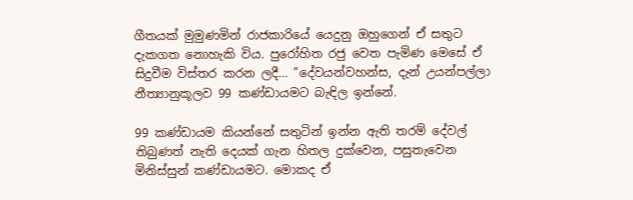ගීතයක් මුමුණමින් රාජකාරියේ යෙදුනු ඔහුගෙන් ඒ සතුට දැකගත නොහැකි විය. පුරෝහිත රජු වෙත පැමිණ මෙසේ ඒ සිදුවීම විස්තර කරන ලදී… ”දේවයන්වහන්ස, දැන් උයන්පල්ලා නීත්‍යානුකූලව 99 කණ්ඩායමට බැඳිල ඉන්නේ.

99 කණ්ඩායම කියන්නේ සතුටින් ඉන්න ඇති තරම් දේවල් තිබුණත් නැති දෙයක් ගැන හිතල දුක්වෙන, පසුතැවෙන මිනිස්සුන් කණ්ඩායමට. මොකද ඒ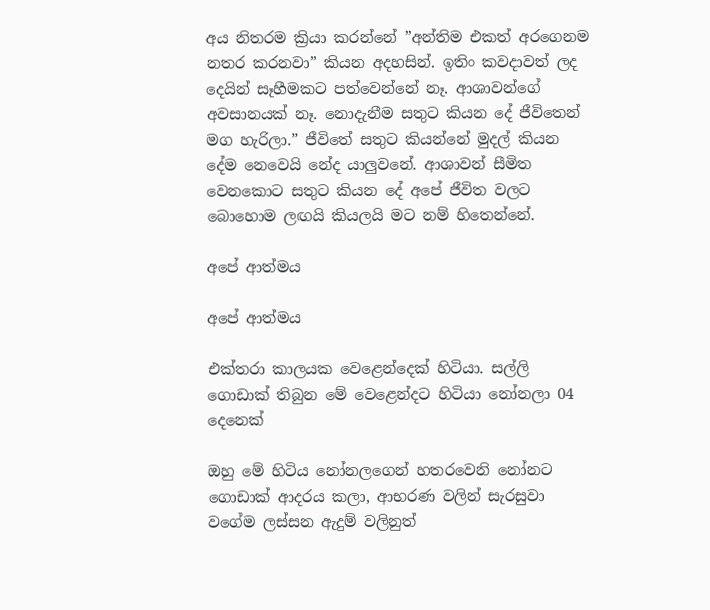අය නිතරම ක්‍රියා කරන්නේ ”අන්තිම එකත් අරගෙනම නතර කරනවා” කියන අදහසින්. ඉතිං කවදාවත් ලද දෙයින් සෑහීමකට පත්වෙන්නේ නෑ. ආශාවන්ගේ අවසානයක් නෑ. නොදැනීම සතුට කියන දේ ජීවිතෙන් මග හැරිලා.” ජීවිතේ සතුට කියන්නේ මුදල් කියන දේම නෙවෙයි නේද යාලුවනේ. ආශාවන් සීමිත වෙනකොට සතුට කියන දේ අපේ ජීවිත වලට බොහොම ලඟයි කියලයි මට නම් හිතෙන්නේ.

අපේ ආත්මය

අපේ ආත්මය

එක්තරා කාලයක වෙළෙන්දෙක් හිටියා. සල්ලි ගොඩාක් තිබුන මේ වෙළෙන්දට හිටියා නෝනලා 04 දෙනෙක්

ඔහු මේ හිටිය නෝනලගෙන් හතරවෙනි නෝනට ගොඩාක් ආදරය කලා, ආභරණ වලින් සැරසුවා වගේම ලස්සන ඇදුම් වලිනුත්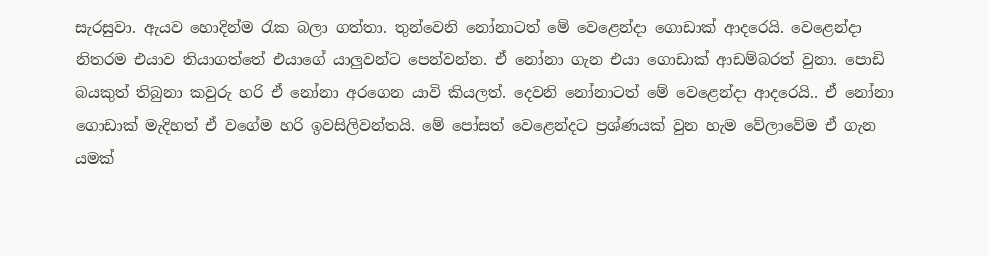සැරසුවා. ඇයව හොදින්ම රැක බලා ගත්තා. තුන්වෙනි නෝනාටත් මේ වෙළෙන්දා ගොඩාක් ආදරෙයි. වෙළෙන්දා නිතරම එයාව තියාගත්තේ එයාගේ යාලුවන්ට පෙන්වන්න. ඒ නෝනා ගැන එයා ගොඩාක් ආඩම්බරත් වුනා. පොඩි බයකුත් තිබුනා කවුරු හරි ඒ නෝනා අරගෙන යාවි කියලත්. දෙවනි නෝනාටත් මේ වෙළෙන්දා ආදරෙයි.. ඒ නෝනා ගොඩාක් මැදිහත් ඒ වගේම හරි ඉවසිලිවන්තයි. මේ පෝසත් වෙළෙන්දට ප්‍රශ්ණයක් වුන හැම වේලාවේම ඒ ගැන යමක්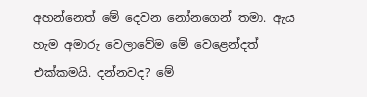අහන්නෙත් මේ දෙවන නෝනගෙන් තමා. ඇය හැම අමාරු වෙලාවේම මේ වෙළෙන්දත් එක්කමයි. දන්නවද? මේ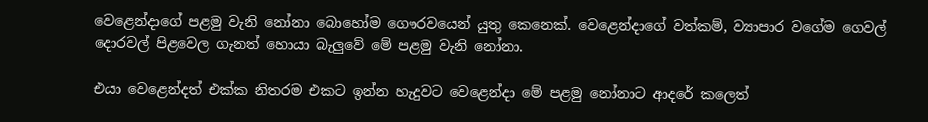වෙළෙන්දාගේ පළමු වැනි නෝනා බොහෝම ගෞරවයෙන් යුතු කෙනෙක්. වෙළෙන්දාගේ වත්කම්, ව්‍යාපාර වගේම ගෙවල් දොරවල් පිළවෙල ගැනත් හොයා බැලුවේ මේ පළමු වැනි නෝනා.

එයා වෙළෙන්දත් එක්ක නිතරම එකට ඉන්න හැදුවට වෙළෙන්දා මේ පළමු නෝනාට ආදරේ කලෙත්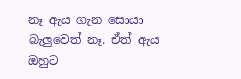නෑ ඇය ගැන සොයා බැලුවෙත් නෑ. ඒත් ඇය ඔහුට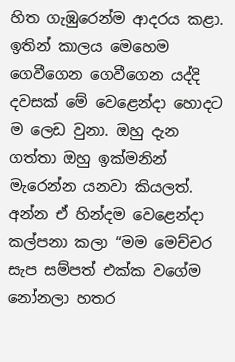හිත ගැඹුරෙන්ම ආදරය කළා. ඉතින් කාලය මෙහෙම ගෙවීගෙන ගෙවීගෙන යද්දි දවසක් මේ වෙළෙන්දා හොදට ම ලෙඩ වුනා. ඔහු දැන ගත්තා ඔහු ඉක්මනින් මැරෙන්න යනවා කියලත්. අන්න ඒ හින්දම වෙළෙන්දා කල්පනා කලා “මම මෙච්චර සැප සම්පත් එක්ක වගේම නෝනලා හතර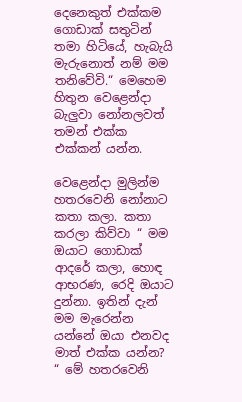දෙනෙකුත් එක්කම ගොඩාක් සතුටින් තමා හිටියේ, හැබැයි මැරුනොත් නම් මම තනිවේවි.“ මෙහෙම හිතුන වෙළෙන්දා බැලුවා නෝනලවත් තමන් එක්ක එක්කන් යන්න.

වෙළෙන්දා මුලින්ම හතරවෙනි නෝනාට කතා කලා. කතා කරලා කිව්වා “ මම ඔයාට ගොඩාක් ආදරේ කලා, හොඳ ආභරණ, රෙදි ඔයාට දුන්නා. ඉතින් දැන් මම මැරෙන්න යන්නේ ඔයා එනවද මාත් එක්ක යන්න? “ මේ හතරවෙනි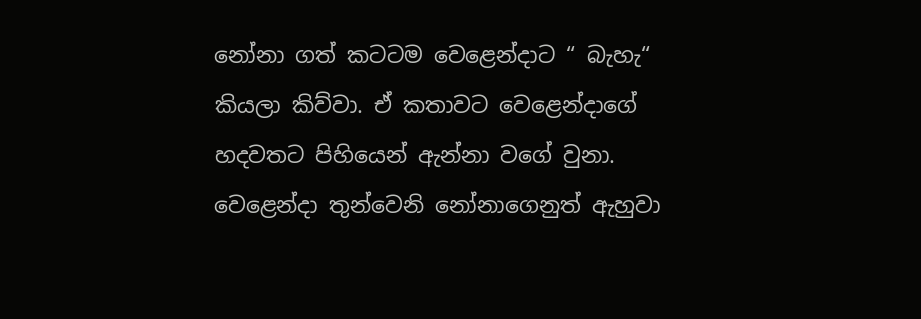නෝනා ගත් කටටම වෙළෙන්දාට “ බැහැ“ කියලා කිව්වා. ඒ කතාවට වෙළෙන්දාගේ හදවතට පිහියෙන් ඇන්නා වගේ වුනා.
වෙළෙන්දා තුන්වෙනි නෝනාගෙනුත් ඇහුවා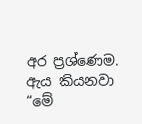අර ප්‍රශ්ණෙම. ඇය කියනවා “මේ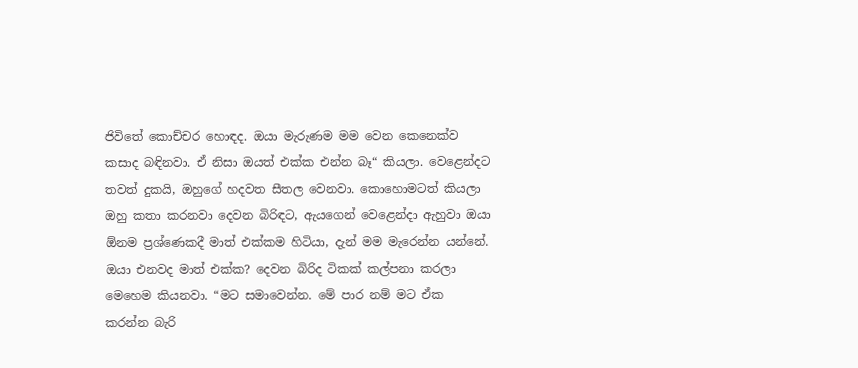ජිවිතේ කොච්චර හොඳද. ඔයා මැරුණම මම වෙන කෙනෙක්ව කසාද බඳිනවා. ඒ නිසා ඔයත් එක්ක එන්න බෑ“ කියලා. වෙළෙන්දට තවත් දුකයි, ඔහුගේ හදවත සීතල වෙනවා. කොහොමටත් කියලා ඔහු කතා කරනවා දෙවන බිරිඳට, ඇයගෙන් වෙළෙන්දා ඇහුවා ඔයා ඕනම ප්‍රශ්ණෙකදී මාත් එක්කම හිටියා, දැන් මම මැරෙන්න යන්නේ. ඔයා එනවද මාත් එක්ක? දෙවන බිරිද ටිකක් කල්පනා කරලා මෙහෙම කියනවා. “මට සමාවෙන්න. මේ පාර නම් මට ඒක කරන්න බැරි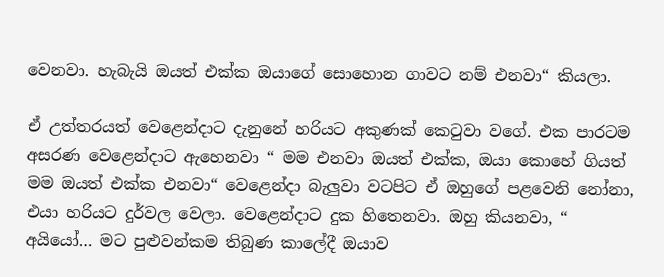වෙනවා. හැබැයි ඔයත් එක්ක ඔයාගේ සොහොන ගාවට නම් එනවා“ කියලා.

ඒ උත්තරයත් වෙළෙන්දාට දැනුනේ හරියට අකුණක් කෙටුවා වගේ. එක පාරටම අසරණ වෙළෙන්දාට ඇහෙනවා “ මම එනවා ඔයත් එක්ක, ඔයා කොහේ ගියත් මම ඔයත් එක්ක එනවා“ වෙළෙන්දා බැලුවා වටපිට ඒ ඔහුගේ පළවෙනි නෝනා, එයා හරියට දුර්වල වෙලා. වෙළෙන්දාට දුක හිතෙනවා. ඔහු කියනවා, “ අයියෝ… මට පුළුවන්කම තිබුණ කාලේදී ඔයාව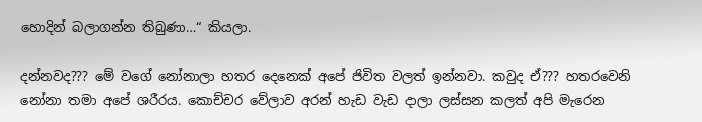හොදින් බලාගන්න තිබුණා…“ කියලා.

දන්නවද??? මේ වගේ නෝනාලා හතර දෙනෙක් අපේ ජිවිත වලත් ඉන්නවා. කවුද ඒ??? හතරවෙනි නෝනා තමා අපේ ශරීරය. කොච්චර වේලාව අරන් හැඩ වැඩ දාලා ලස්සන කලත් අපි මැරෙන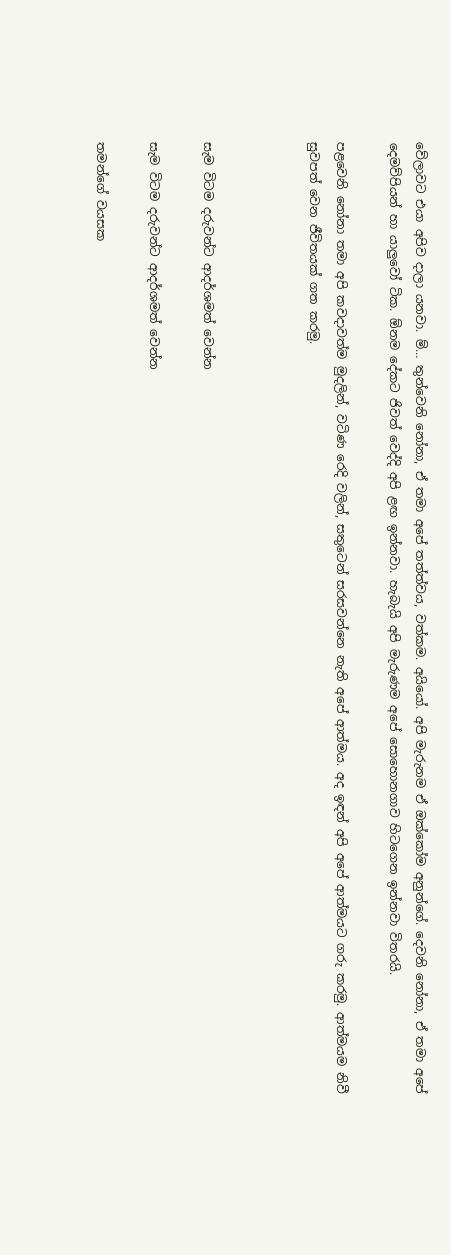වේලාවට එයා අපිව දාලා යනවා. ම්… තුන්වෙනි නෝනා, ඒ තමා අපේ තත්ත්වය, වත්කම. අයියෝ. අපි මැරුනම ඒ ඔක්කෝම අනුන්ගේ. දෙවනි නෝනා, ඒ තමා අපේ දෙමව්පියන් හා යාලුවෝ ටික. ඕනම දේකට ජිවත් වෙද්දි අපි ළඟ ඉන්නවා. හැබැයි අපි මැරුණම අපේ සොහොනගාව හිටගෙන ඉන්නවා විතරයි.

පළවෙනි නෝනා තමා අපි කවදාවත්ම මුදලින්, වටිණ රෙදි වලින්, සතුටෙන් සරසවන්නෙ නැති අපේ ආත්මය. අද ඉඳන් අපි අපේ ආත්මයට ගරු කරමු. ආත්මයම නිවී සුවපත් වෙන ජීවිතයක් ගත කරමු.



සැම විටම දරුවන්ට ආදර්ශමත් වෙන්න

සැම විටම දරුවන්ට ආදර්ශමත් වෙන්න

තමන්ගේ වයසක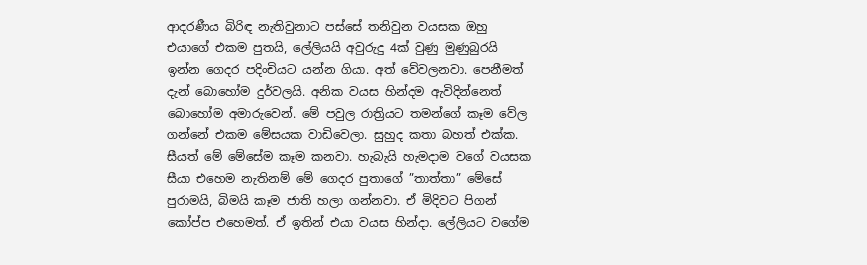ආදරණීය බිරිඳ නැතිවුනාට පස්සේ තනිවුන වයසක ඔහු එයාගේ එකම පුතයි, ලේලියයි අවුරුදු 4ක් වුණු මුණුබුරයි ඉන්න ගෙදර පදිංචියට යන්න ගියා. අත් වේවලනවා. පෙනීමත් දැන් බොහෝම දුර්වලයි. අනික වයස හින්දම ඇවිදින්නෙත් බොහෝම අමාරුවෙන්. මේ පවුල රාත්‍රියට තමන්ගේ කෑම වේල ගන්නේ එකම මේසයක වාඩිවෙලා. සුහුද කතා බහත් එක්ක. සීයත් මේ මේසේම කෑම කනවා. හැබැයි හැමදාම වගේ වයසක සීයා එහෙම නැතිනම් මේ ගෙදර පුතාගේ ”තාත්තා” මේසේ පුරාමයි, බිමයි කෑම ජාති හලා ගන්නවා. ඒ මිදිවට පිගන් කෝප්ප එහෙමත්. ඒ ඉතින් එයා වයස හින්දා. ලේලියට වගේම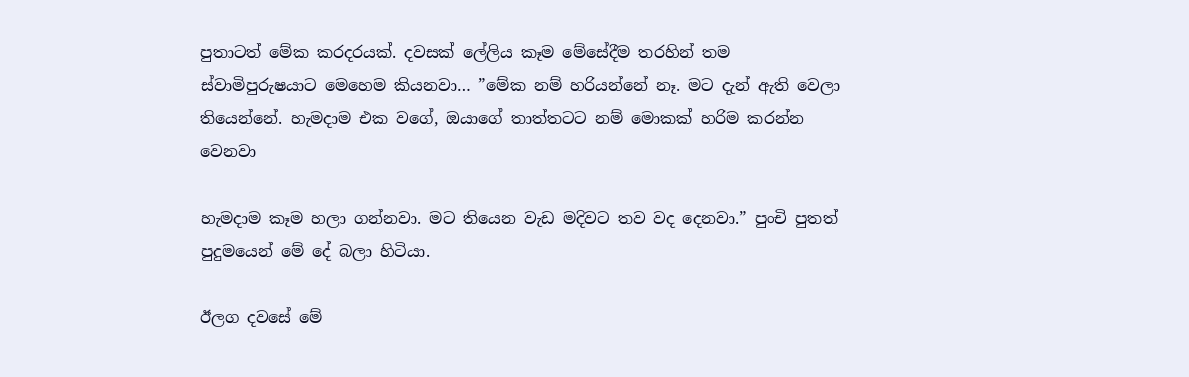පුතාටත් මේක කරදරයක්. දවසක් ලේලිය කෑම මේසේදීම තරහින් තම ස්වාමිපුරුෂයාට මෙහෙම කියනවා… ”මේක නම් හරියන්නේ නෑ. මට දැන් ඇති වෙලා තියෙන්නේ. හැමදාම එක වගේ, ඔයාගේ තාත්තටට නම් මොකක් හරිම කරන්න වෙනවා

හැමදාම කෑම හලා ගන්නවා. මට තියෙන වැඩ මදිවට තව වද දෙනවා.” පුංචි පුතත් පුදුමයෙන් මේ දේ බලා හිටියා.

ඊලග දවසේ මේ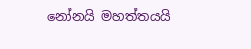නෝනයි මහත්තයයි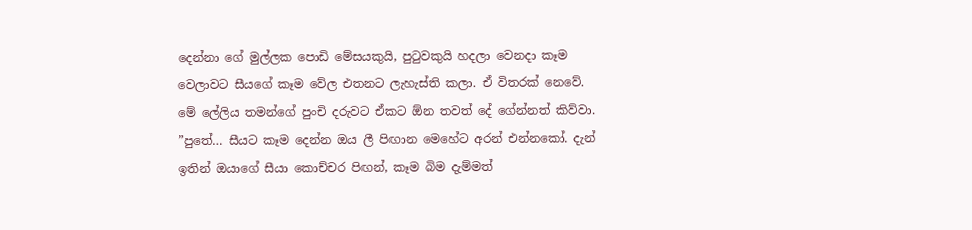දෙන්නා ගේ මුල්ලක පොඩි මේසයකුයි, පුටුවකුයි හදලා වෙනදා කෑම වෙලාවට සීයගේ කෑම වේල එතනට ලැහැස්ති කලා. ඒ විතරක් නෙවේ. මේ ලේලිය තමන්ගේ පුංචි දරුවට ඒකට ඕන තවත් දේ ගේන්නත් කිව්වා. ”පුතේ… සීයට කෑම දෙන්න ඔය ලී පිඟාන මෙහේට අරන් එන්නකෝ. දැන් ඉතින් ඔයාගේ සීයා කොච්චර පිඟන්, කෑම බිම දැම්මත්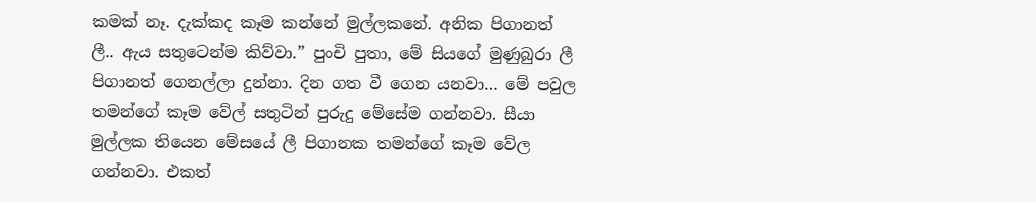කමක් නෑ. දැක්කද කෑම කන්නේ මුල්ලකනේ. අනික පිගානත් ලී.. ඇය සතුටෙන්ම කිව්වා.” පුංචි පුතා, මේ සියගේ මුණුබුරා ලී පිගානත් ගෙනල්ලා දුන්නා. දින ගත වී ගෙන යනවා… මේ පවුල තමන්ගේ කෑම වේල් සතුටින් පුරුදු මේසේම ගන්නවා. සීයා මුල්ලක තියෙන මේසයේ ලී පිගානක තමන්ගේ කෑම වේල ගන්නවා. එකත්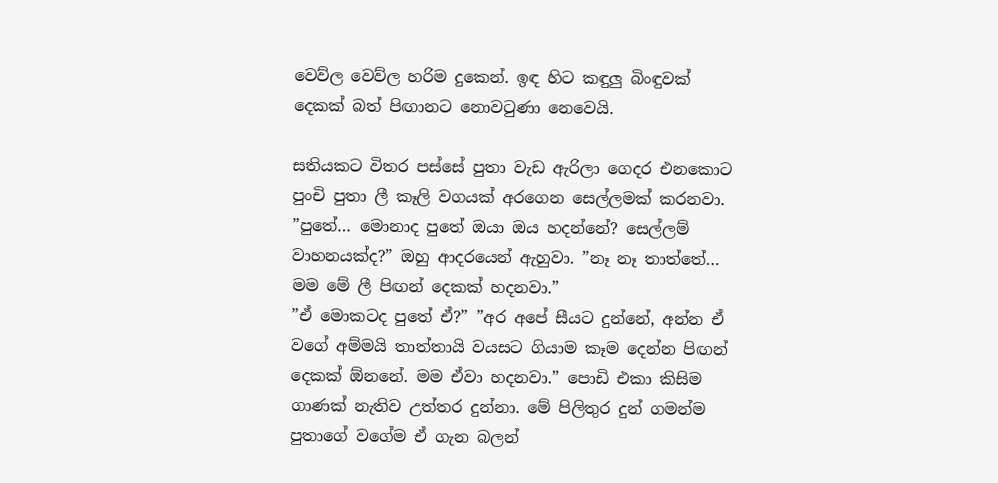වෙව්ල වෙව්ල හරිම දුකෙන්. ඉඳ හිට කඳුලු බිංඳුවක් දෙකක් බත් පිඟානට නොවටුණා නෙවෙයි.

සතියකට විතර පස්සේ පුතා වැඩ ඇරිලා ගෙදර එනකොට පුංචි පුතා ලී කෑලි වගයක් අරගෙන සෙල්ලමක් කරනවා. ”පුතේ… මොනාද පුතේ ඔයා ඔය හදන්නේ? සෙල්ලම් වාහනයක්ද?” ඔහු ආදරයෙන් ඇහුවා. ”නෑ නෑ තාත්තේ… මම මේ ලී පිඟන් දෙකක් හදනවා.”
”ඒ මොකටද පුතේ ඒ?” ”අර අපේ සීයට දුන්නේ, අන්න ඒ වගේ අම්මයි තාත්තායි වයසට ගියාම කෑම දෙන්න පිඟන් දෙකක් ඕනනේ. මම ඒවා හදනවා.” පොඩි එකා කිසිම ගාණක් නැතිව උත්තර දුන්නා. මේ පිලිතුර දුන් ගමන්ම පුතාගේ වගේම ඒ ගැන බලන්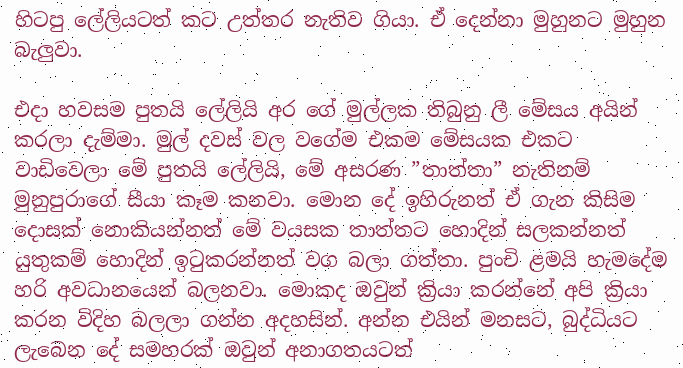හිටපු ලේලියටත් කට උත්තර නැතිව ගියා. ඒ දෙන්නා මුහුනට මුහුන බැලුවා.

එදා හවසම පුතයි ලේලියි අර ගේ මුල්ලක තිබුනු ලී මේසය අයින් කරලා දැම්මා. මුල් දවස් වල වගේම එකම මේසයක එකට වාඩිවෙලා මේ පුතයි ලේලියි, මේ අසරණ ”තාත්තා” නැතිනම් මුනුපුරාගේ සීයා කෑම කනවා. මොන දේ ඉහිරුනත් ඒ ගැන කිසිම දොසක් නොකියන්නත් මේ වයසක තාත්තට හොදින් සලකන්නත් යුතුකම් හොදින් ඉටුකරන්නත් වග බලා ගත්තා. පුංචි ළමයි හැමදේම හරි අවධානයෙන් බලනවා. මොකද ඔවුන් ක්‍රියා කරන්නේ අපි ක්‍රියා කරන විදිහ බලලා ගන්න අදහසින්. අන්න එයින් මනසට, බුද්ධියට ලැබෙන දේ සමහරක් ඔවුන් අනාගතයටත්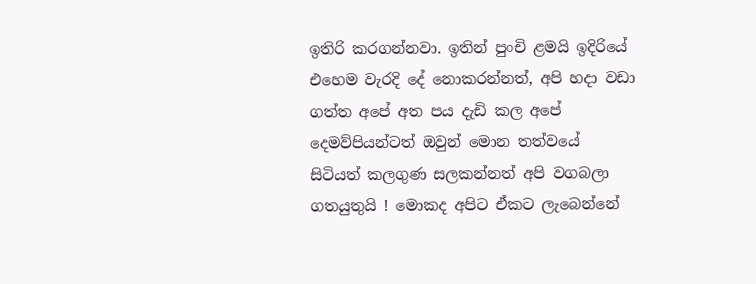ඉතිරි කරගන්නවා. ඉතින් පුංචි ළමයි ඉදිරියේ එහෙම වැරදි දේ නොකරන්නත්, අපි හදා වඩා ගත්ත අපේ අත පය දැඩි කල අපේ දෙමව්පියන්ටත් ඔවුන් මොන තත්වයේ සිටියත් කලගුණ සලකන්නත් අපි වගබලා ගතයුතුයි ! මොකද අපිට ඒකට ලැබෙන්නේ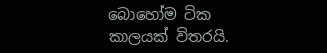බොහෝම ටික කාලයක් විතරයි.